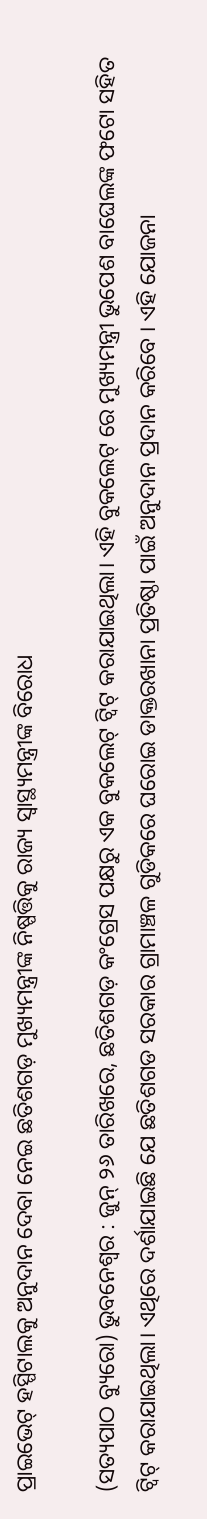ପ୍ରାଇଭେଟ୍ ହସ୍ପିଟାଲକୁ ଅନୁଦାନ ଦେବା ନେଇ ଛତିଶଗଡ଼ ମୁଖ୍ୟମନ୍ତ୍ରୀଙ୍କ ନିଷ୍ପତ୍ତିକୁ ରାଜ୍ୟ ସ୍ବାସ୍ଥ୍ୟମନ୍ତ୍ରୀଙ୍କ ବିରୋଧ

(ସତ୍ୟପାଠ ବ୍ୟୁରୋ) ଭୁବନେଶ୍ୱର : ଜୁନ୍ ୨୬ ତାରିଖରେ, ଛତିଶଗଡ଼ କଂଗ୍ରେସ ପକ୍ଷରୁ ଏକ ବୁକଲେଟ୍ ଟ୍ବିଟ୍ କରାଯାଇଥିଲା। ଏହି ବୁକଲେଟ୍ ରେ ମୁଖ୍ୟମନ୍ତ୍ରୀ ଭୁପେଶ ବାଘେଲଙ୍କ ଫଟୋ ସହିତ ଟ୍ୱିଟ୍ କରାଯାଇଥିଲା। ଏଥିରେ ଦର୍ଶାଯାଇଛି ଯେ ଛତିଶଗଡ ସରକାର ଗ୍ରାମାଞ୍ଚଳ ଗୁଡିକରେ ଘରୋଇ ଡାକ୍ତରଖାନା ପ୍ରତିଷ୍ଠା ପାଇଁ ଅନୁଦାନ ପ୍ରଦାନ କରିବେ । ଏହି ଯୋଜନା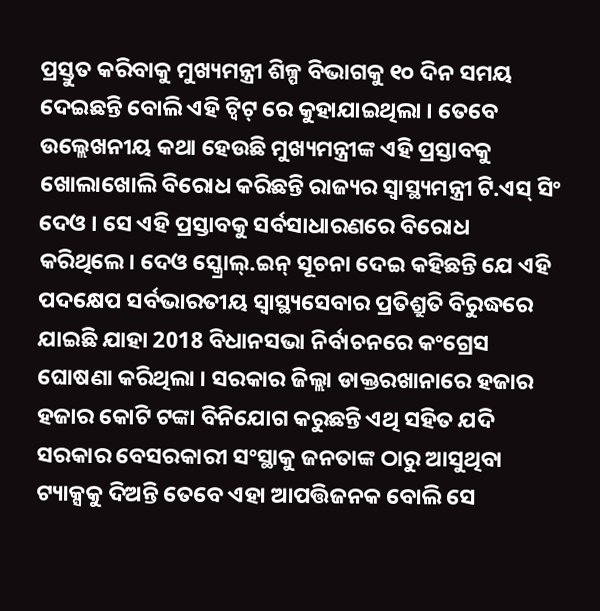ପ୍ରସ୍ତୁତ କରିବାକୁ ମୁଖ୍ୟମନ୍ତ୍ରୀ ଶିଳ୍ପ ବିଭାଗକୁ ୧୦ ଦିନ ସମୟ ଦେଇଛନ୍ତି ବୋଲି ଏହି ଟ୍ବିଟ୍ ରେ କୁହାଯାଇଥିଲା । ତେବେ ଉଲ୍ଲେଖନୀୟ କଥା ହେଉଛି ମୁଖ୍ୟମନ୍ତ୍ରୀଙ୍କ ଏହି ପ୍ରସ୍ତାବକୁ ଖୋଲାଖୋଲି ବିରୋଧ କରିଛନ୍ତି ରାଜ୍ୟର ସ୍ୱାସ୍ଥ୍ୟମନ୍ତ୍ରୀ ଟି.ଏସ୍ ସିଂ ଦେଓ । ସେ ଏହି ପ୍ରସ୍ତାବକୁ ସର୍ବସାଧାରଣରେ ବିରୋଧ କରିଥିଲେ। ଦେଓ ସ୍କ୍ରୋଲ୍.ଇନ୍ ସୂଚନା ଦେଇ କହିଛନ୍ତି ଯେ ଏହି ପଦକ୍ଷେପ ସର୍ବଭାରତୀୟ ସ୍ୱାସ୍ଥ୍ୟସେବାର ପ୍ରତିଶ୍ରୁତି ବିରୁଦ୍ଧରେ ଯାଇଛି ଯାହା 2018 ବିଧାନସଭା ନିର୍ବାଚନରେ କଂଗ୍ରେସ ଘୋଷଣା କରିଥିଲା । ସରକାର ଜିଲ୍ଲା ଡାକ୍ତରଖାନାରେ ହଜାର ହଜାର କୋଟି ଟଙ୍କା ବିନିଯୋଗ କରୁଛନ୍ତି ଏଥି ସହିତ ଯଦି ସରକାର ବେସରକାରୀ ସଂସ୍ଥାକୁ ଜନତାଙ୍କ ଠାରୁ ଆସୁଥିବା ଟ୍ୟାକ୍ସକୁ ଦିଅନ୍ତି ତେବେ ଏହା ଆପତ୍ତିଜନକ ବୋଲି ସେ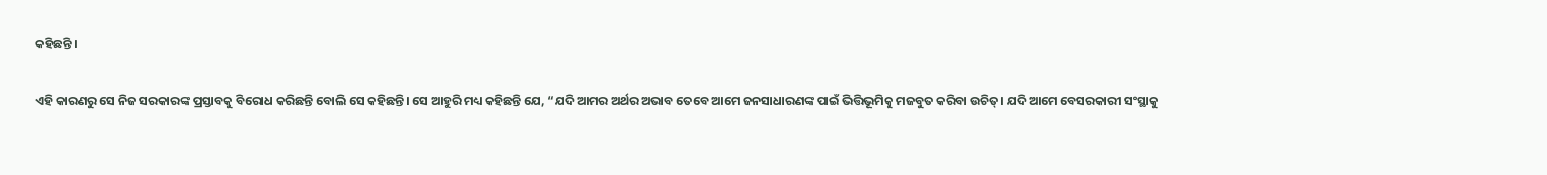କହିଛନ୍ତି ।

ଏହି କାରଣରୁ ସେ ନିଜ ସରକାରଙ୍କ ପ୍ରସ୍ତାବକୁ ବିରୋଧ କରିଛନ୍ତି ବୋଲି ସେ କହିଛନ୍ତି। ସେ ଆହୁରି ମଧ୍ୟ କହିଛନ୍ତି ଯେ, “ଯଦି ଆମର ଅର୍ଥର ଅଭାବ ତେବେ ଆମେ ଜନସାଧାରଣଙ୍କ ପାଇଁ ଭିତ୍ତିଭୂମିକୁ ମଜବୁତ କରିବା ଉଚିତ୍। ଯଦି ଆମେ ବେସରକାରୀ ସଂସ୍ଥାକୁ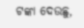ଟଙ୍କା ଦେଉଛୁ,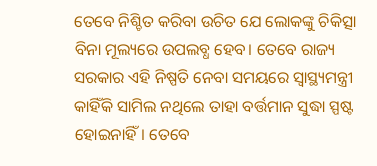ତେବେ ନିଶ୍ଚିତ କରିବା ଉଚିତ ଯେ ଲୋକଙ୍କୁ ଚିକିତ୍ସା ବିନା ମୂଲ୍ୟରେ ଉପଲବ୍ଧ ହେବ। ତେବେ ରାଜ୍ୟ ସରକାର ଏହି ନିଷ୍ପତି ନେବା ସମୟରେ ସ୍ୱାସ୍ଥ୍ୟମନ୍ତ୍ରୀ କାହିଁକି ସାମିଲ ନଥିଲେ ତାହା ବର୍ତ୍ତମାନ ସୁଦ୍ଧା ସ୍ପଷ୍ଟ ହୋଇନାହିଁ। ତେବେ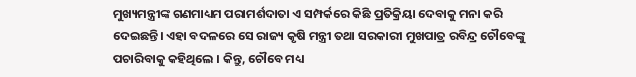ମୁଖ୍ୟମନ୍ତ୍ରୀଙ୍କ ଗଣମାଧ୍ୟମ ପରାମର୍ଶଦାତା ଏ ସମ୍ପର୍କରେ କିଛି ପ୍ରତିକ୍ରିୟା ଦେବାକୁ ମନା କରି ଦେଇଛନ୍ତି। ଏହା ବଦଳରେ ସେ ରାଜ୍ୟ କୃଷି ମନ୍ତ୍ରୀ ତଥା ସରକାରୀ ମୁଖପାତ୍ର ରବିନ୍ଦ୍ର ଚୌବେଙ୍କୁ ପଚାରିବାକୁ କହିଥିଲେ । କିନ୍ତୁ, ଚୌବେ ମଧ୍ୟ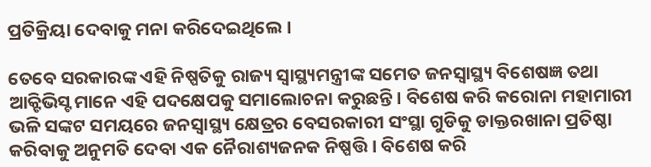ପ୍ରତିକ୍ରିୟା ଦେବାକୁ ମନା କରିଦେଇଥିଲେ।

ତେବେ ସରକାରଙ୍କ ଏହି ନିଷ୍ପତିକୁ ରାଜ୍ୟ ସ୍ୱାସ୍ଥ୍ୟମନ୍ତ୍ରୀଙ୍କ ସମେତ ଜନସ୍ୱାସ୍ଥ୍ୟ ବିଶେଷଜ୍ଞ ତଥା ଆକ୍ଟିଭିସ୍ଟ ମାନେ ଏହି ପଦକ୍ଷେପକୁ ସମାଲୋଚନା କରୁଛନ୍ତି। ବିଶେଷ କରି କରୋନା ମହାମାରୀ ଭଳି ସଙ୍କଟ ସମୟରେ ଜନସ୍ୱାସ୍ଥ୍ୟ କ୍ଷେତ୍ରର ବେସରକାରୀ ସଂସ୍ଥା ଗୁଡିକୁ ଡାକ୍ତରଖାନା ପ୍ରତିଷ୍ଠା କରିବାକୁ ଅନୁମତି ଦେବା ଏକ ନୈରାଶ୍ୟଜନକ ନିଷ୍ପତ୍ତି । ବିଶେଷ କରି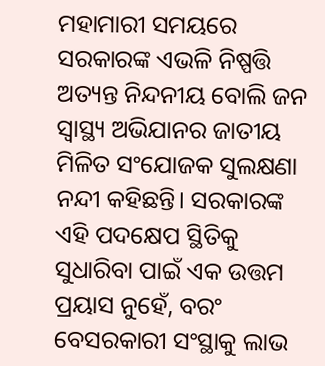ମହାମାରୀ ସମୟରେ ସରକାରଙ୍କ ଏଭଳି ନିଷ୍ପତ୍ତି ଅତ୍ୟନ୍ତ ନିନ୍ଦନୀୟ ବୋଲି ଜନ ସ୍ବାସ୍ଥ୍ୟ ଅଭିଯାନର ଜାତୀୟ ମିଳିତ ସଂଯୋଜକ ସୁଲକ୍ଷଣା ନନ୍ଦୀ କହିଛନ୍ତି। ସରକାରଙ୍କ ଏହି ପଦକ୍ଷେପ ସ୍ଥିତିକୁ ସୁଧାରିବା ପାଇଁ ଏକ ଉତ୍ତମ ପ୍ରୟାସ ନୁହେଁ, ବରଂ ବେସରକାରୀ ସଂସ୍ଥାକୁ ଲାଭ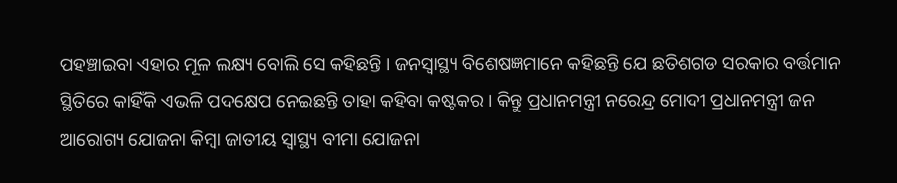ପହଞ୍ଚାଇବା ଏହାର ମୂଳ ଲକ୍ଷ୍ୟ ବୋଲି ସେ କହିଛନ୍ତି । ଜନସ୍ୱାସ୍ଥ୍ୟ ବିଶେଷଜ୍ଞମାନେ କହିଛନ୍ତି ଯେ ଛତିଶଗଡ ସରକାର ବର୍ତ୍ତମାନ ସ୍ଥିତିରେ କାହିଁକି ଏଭଳି ପଦକ୍ଷେପ ନେଇଛନ୍ତି ତାହା କହିବା କଷ୍ଟକର । କିନ୍ତୁ ପ୍ରଧାନମନ୍ତ୍ରୀ ନରେନ୍ଦ୍ର ମୋଦୀ ପ୍ରଧାନମନ୍ତ୍ରୀ ଜନ ଆରୋଗ୍ୟ ଯୋଜନା କିମ୍ବା ଜାତୀୟ ସ୍ୱାସ୍ଥ୍ୟ ବୀମା ଯୋଜନା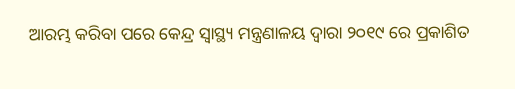ଆରମ୍ଭ କରିବା ପରେ କେନ୍ଦ୍ର ସ୍ୱାସ୍ଥ୍ୟ ମନ୍ତ୍ରଣାଳୟ ଦ୍ୱାରା ୨୦୧୯ ରେ ପ୍ରକାଶିତ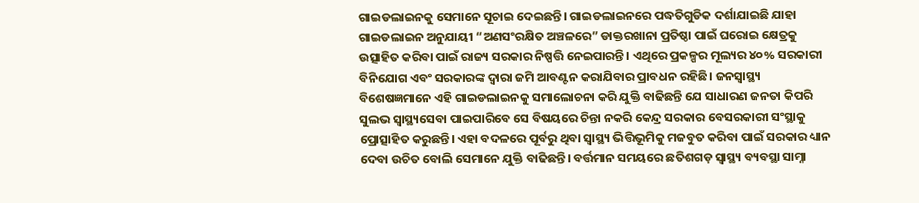ଗାଇଡଲାଇନକୁ ସେମାନେ ସୂଚାଇ ଦେଇଛନ୍ତି। ଗାଇଡଲାଇନରେ ପଦ୍ଧତିଗୁଡିକ ଦର୍ଶାଯାଇଛି ଯାହା ଗାଇଡଲାଇନ ଅନୁଯାୟୀ “ଅଣସଂରକ୍ଷିତ ଅଞ୍ଚଳରେ” ଡାକ୍ତରଖାନା ପ୍ରତିଷ୍ଠା ପାଇଁ ଘରୋଇ କ୍ଷେତ୍ରକୁ ଉତ୍ସାହିତ କରିବା ପାଇଁ ରାଜ୍ୟ ସରକାର ନିଷ୍ପତ୍ତି ନେଇପାରନ୍ତି। ଏଥିରେ ପ୍ରକଳ୍ପର ମୂଲ୍ୟର ୪୦% ସରକାରୀ ବିନିଯୋଗ ଏବଂ ସରକାରଙ୍କ ଦ୍ବାରା ଜମି ଆବଣ୍ଟନ କରାଯିବାର ପ୍ରାବଧନ ରହିଛି। ଜନସ୍ୱାସ୍ଥ୍ୟ ବିଶେଷଜ୍ଞମାନେ ଏହି ଗାଇଡଲାଇନକୁ ସମାଲୋଚନା କରି ଯୁକ୍ତି ବାଢିଛନ୍ତି ଯେ ସାଧାରଣ ଜନତା କିପରି ସୁଲଭ ସ୍ୱାସ୍ଥ୍ୟସେବା ପାଇପାରିବେ ସେ ବିଷୟରେ ଚିନ୍ତା ନକରି କେନ୍ଦ୍ର ସରକାର ବେସରକାରୀ ସଂସ୍ଥାକୁ ପ୍ରୋତ୍ସାହିତ କରୁଛନ୍ତି। ଏହା ବଦଳରେ ପୂର୍ବରୁ ଥିବା ସ୍ବାସ୍ଥ୍ୟ ଭିତ୍ତିଭୂମିକୁ ମଜବୁତ କରିବା ପାଇଁ ସରକାର ଧ୍ୟାନ ଦେବା ଉଚିତ ବୋଲି ସେମାନେ ଯୁକ୍ତି ବାଢିଛନ୍ତି। ବର୍ତ୍ତମାନ ସମୟରେ ଛତିଶଗଡ଼ ସ୍ୱାସ୍ଥ୍ୟ ବ୍ୟବସ୍ଥା ସାମ୍ନା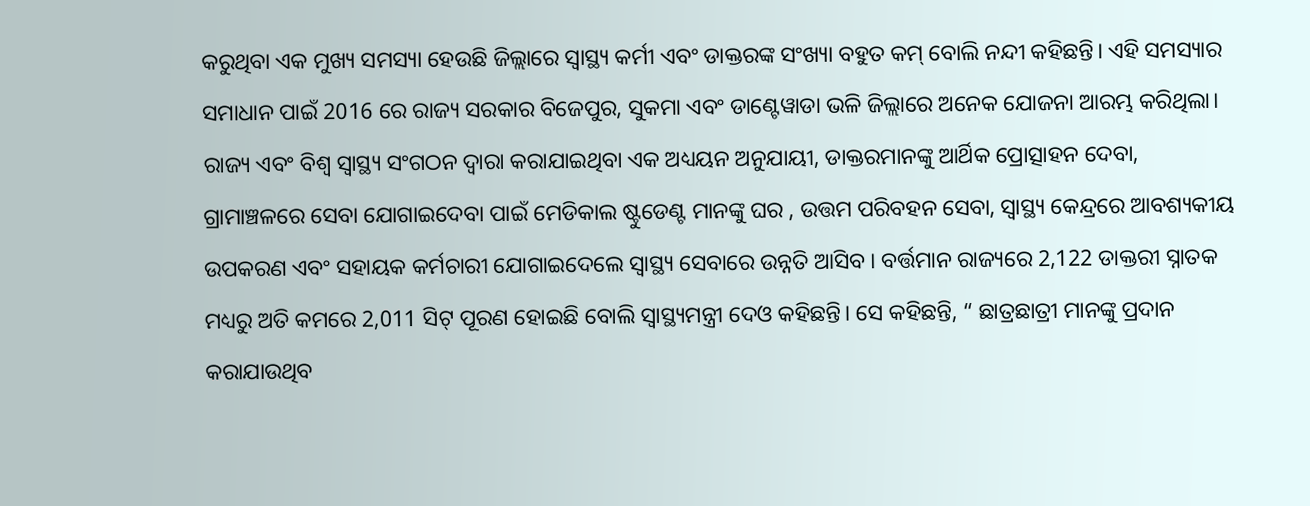କରୁଥିବା ଏକ ମୁଖ୍ୟ ସମସ୍ୟା ହେଉଛି ଜିଲ୍ଲାରେ ସ୍ୱାସ୍ଥ୍ୟ କର୍ମୀ ଏବଂ ଡାକ୍ତରଙ୍କ ସଂଖ୍ୟା ବହୁତ କମ୍ ବୋଲି ନନ୍ଦୀ କହିଛନ୍ତି। ଏହି ସମସ୍ୟାର ସମାଧାନ ପାଇଁ 2016 ରେ ରାଜ୍ୟ ସରକାର ବିଜେପୁର, ସୁକମା ଏବଂ ଡାଣ୍ଟେୱାଡା ଭଳି ଜିଲ୍ଲାରେ ଅନେକ ଯୋଜନା ଆରମ୍ଭ କରିଥିଲା। ରାଜ୍ୟ ଏବଂ ବିଶ୍ୱ ସ୍ୱାସ୍ଥ୍ୟ ସଂଗଠନ ଦ୍ୱାରା କରାଯାଇଥିବା ଏକ ଅଧ୍ୟୟନ ଅନୁଯାୟୀ, ଡାକ୍ତରମାନଙ୍କୁ ଆର୍ଥିକ ପ୍ରୋତ୍ସାହନ ଦେବା, ଗ୍ରାମାଞ୍ଚଳରେ ସେବା ଯୋଗାଇଦେବା ପାଇଁ ମେଡିକାଲ ଷ୍ଟୁଡେଣ୍ଟ ମାନଙ୍କୁ ଘର , ଉତ୍ତମ ପରିବହନ ସେବା, ସ୍ୱାସ୍ଥ୍ୟ କେନ୍ଦ୍ରରେ ଆବଶ୍ୟକୀୟ ଉପକରଣ ଏବଂ ସହାୟକ କର୍ମଚାରୀ ଯୋଗାଇଦେଲେ ସ୍ବାସ୍ଥ୍ୟ ସେବାରେ ଉନ୍ନତି ଆସିବ । ବର୍ତ୍ତମାନ ରାଜ୍ୟରେ 2,122 ଡାକ୍ତରୀ ସ୍ନାତକ ମଧ୍ୟରୁ ଅତି କମରେ 2,011 ସିଟ୍ ପୂରଣ ହୋଇଛି ବୋଲି ସ୍ୱାସ୍ଥ୍ୟମନ୍ତ୍ରୀ ଦେଓ କହିଛନ୍ତି। ସେ କହିଛନ୍ତି, “ ଛାତ୍ରଛାତ୍ରୀ ମାନଙ୍କୁ ପ୍ରଦାନ କରାଯାଉଥିବ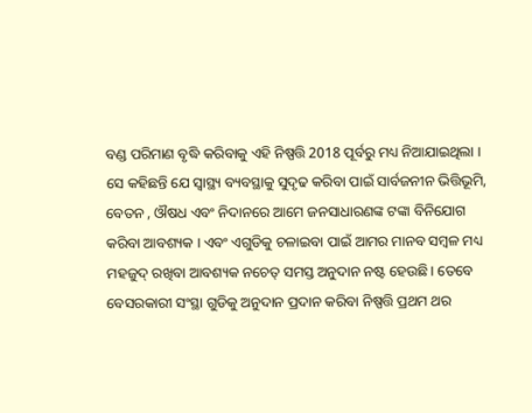ବଣ୍ଡ ପରିମାଣ ବୃଦ୍ଧି କରିବାକୁ ଏହି ନିଷ୍ପତ୍ତି 2018 ପୂର୍ବରୁ ମଧ୍ୟ ନିଆଯାଇଥିଲା । ସେ କହିଛନ୍ତି ଯେ ସ୍ବାସ୍ଥ୍ୟ ବ୍ୟବସ୍ଥାକୁ ସୁଦୃଢ କରିବା ପାଇଁ ସାର୍ବଜନୀନ ଭିତ୍ତିଭୂମି, ବେତନ , ଔଷଧ ଏବଂ ନିଦାନରେ ଆମେ ଜନସାଧାରଣଙ୍କ ଟଙ୍କା ବିନିଯୋଗ କରିବା ଆବଶ୍ୟକ । ଏବଂ ଏଗୁଡିକୁ ଚଳାଇବା ପାଇଁ ଆମର ମାନବ ସମ୍ବଳ ମଧ୍ୟ ମହଜୁଦ୍ ରଖିବା ଆବଶ୍ୟକ ନଚେତ୍ ସମସ୍ତ ଅନୁଦାନ ନଷ୍ଟ ହେଉଛି। ତେବେ ବେସରକାରୀ ସଂସ୍ଥା ଗୁଡିକୁ ଅନୁଦାନ ପ୍ରଦାନ କରିବା ନିଷ୍ପତ୍ତି ପ୍ରଥମ ଥର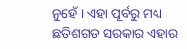ନୁହେଁ । ଏହା ପୂର୍ବରୁ ମଧ୍ୟ ଛତିଶଗଡ ସରକାର ଏହାର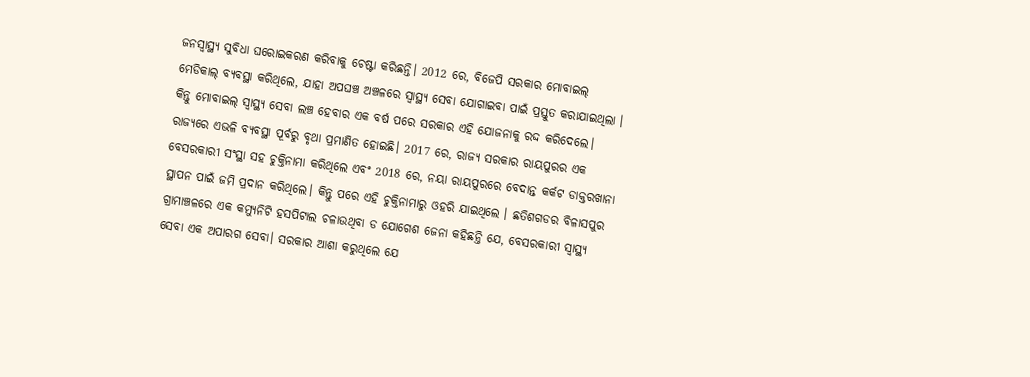ଜନସ୍ୱାସ୍ଥ୍ୟ ସୁବିଧା ଘରୋଇକରଣ କରିବାକୁ ଚେଷ୍ଟା କରିଛନ୍ତି। 2012 ରେ, ବିଜେପି ସରକାର ମୋବାଇଲ୍ ମେଡିକାଲ୍ ବ୍ୟବସ୍ଥା କରିଥିଲେ, ଯାହା ଅପଘଞ୍ଚ ଅଞ୍ଚଳରେ ସ୍ବାସ୍ଥ୍ୟ ସେବା ଯୋଗାଇବା ପାଇଁ ପ୍ରସ୍ତୁତ କରାଯାଇଥିଲା । କିନ୍ତୁ ମୋବାଇଲ୍ ସ୍ବାସ୍ଥ୍ୟ ସେବା ଲଞ୍ଚ ହେବାର ଏକ ବର୍ଷ ପରେ ସରକାର ଏହି ଯୋଜନାକୁ ରଦ୍ଦ କରିଦେଲେ। ରାଜ୍ୟରେ ଏଭଳି ବ୍ୟବସ୍ଥା ପୂର୍ବରୁ ବୃଥା ପ୍ରମାଣିତ ହୋଇଛି। 2017 ରେ, ରାଜ୍ୟ ସରକାର ରାୟପୁରର ଏକ ବେସରକାରୀ ସଂସ୍ଥା ସହ ଚୁକ୍ତିନାମା କରିଥିଲେ ଏବଂ 2018 ରେ, ନୟା ରାୟପୁରରେ ବେଦାନ୍ତ କର୍କଟ ଡାକ୍ତରଖାନା ସ୍ଥାପନ ପାଇଁ ଜମି ପ୍ରଦାନ କରିଥିଲେ। କିନ୍ତୁ ପରେ ଏହି ଚୁକ୍ତିନାମାରୁ ଓହରି ଯାଇଥିଲେ । ଛତିଶଗଡର ବିଳାସପୁର ଗ୍ରାମାଞ୍ଚଳରେ ଏକ କମ୍ୟୁନିଟି ହସପିଟାଲ ଚଳାଉଥିବା ଡ ଯୋଗେଶ ଜେନା କହିଛନ୍ତି ଯେ, ବେସରକାରୀ ସ୍ବାସ୍ଥ୍ୟ ସେବା ଏକ ଅପାରଗ ସେବା। ସରକାର ଆଶା କରୁଥିଲେ ଯେ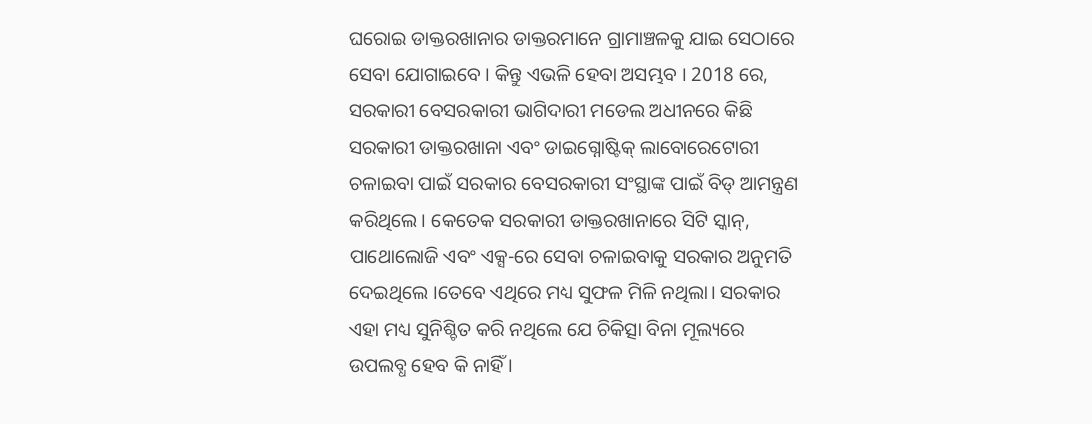ଘରୋଇ ଡାକ୍ତରଖାନାର ଡାକ୍ତରମାନେ ଗ୍ରାମାଞ୍ଚଳକୁ ଯାଇ ସେଠାରେ ସେବା ଯୋଗାଇବେ । କିନ୍ତୁ ଏଭଳି ହେବା ଅସମ୍ଭବ । 2018 ରେ, ସରକାରୀ ବେସରକାରୀ ଭାଗିଦାରୀ ମଡେଲ ଅଧୀନରେ କିଛି ସରକାରୀ ଡାକ୍ତରଖାନା ଏବଂ ଡାଇଗ୍ନୋଷ୍ଟିକ୍ ଲାବୋରେଟୋରୀ ଚଳାଇବା ପାଇଁ ସରକାର ବେସରକାରୀ ସଂସ୍ଥାଙ୍କ ପାଇଁ ବିଡ୍ ଆମନ୍ତ୍ରଣ କରିଥିଲେ। କେତେକ ସରକାରୀ ଡାକ୍ତରଖାନାରେ ସିଟି ସ୍କାନ୍, ପାଥୋଲୋଜି ଏବଂ ଏକ୍ସ-ରେ ସେବା ଚଳାଇବାକୁ ସରକାର ଅନୁମତି ଦେଇଥିଲେ ।ତେବେ ଏଥିରେ ମଧ୍ୟ ସୁଫଳ ମିଳି ନଥିଲା। ସରକାର ଏହା ମଧ୍ୟ ସୁନିଶ୍ଚିତ କରି ନଥିଲେ ଯେ ଚିକିତ୍ସା ବିନା ମୂଲ୍ୟରେ ଉପଲବ୍ଧ ହେବ କି ନାହିଁ ।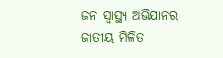ଜନ ସ୍ବାସ୍ଥ୍ୟ ଅଭିଯାନର ଜାତୀୟ ମିଳିତ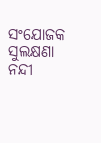ସଂଯୋଜକ ସୁଲକ୍ଷଣା ନନ୍ଦୀ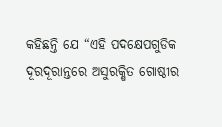କହିଛନ୍ତି ଯେ “ଏହି ପଦକ୍ଷେପଗୁଡିକ ଦୂରଦୂରାନ୍ତରେ ଅସୁରକ୍ଷିତ ଗୋଷ୍ଠୀର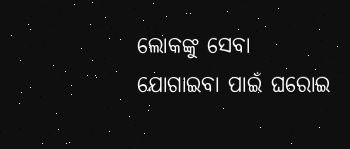ଲୋକଙ୍କୁ ସେବା ଯୋଗାଇବା ପାଇଁ ଘରୋଇ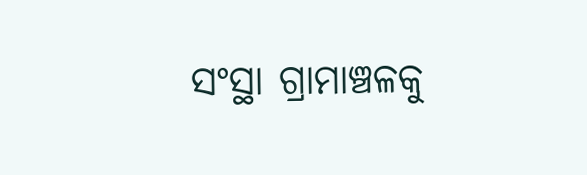ସଂସ୍ଥା ଗ୍ରାମାଞ୍ଚଳକୁ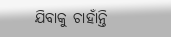ଯିବାକୁ ଚାହାଁନ୍ତି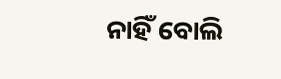ନାହିଁ ବୋଲି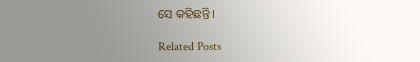ସେ କହିଛନ୍ତି।

Related Posts